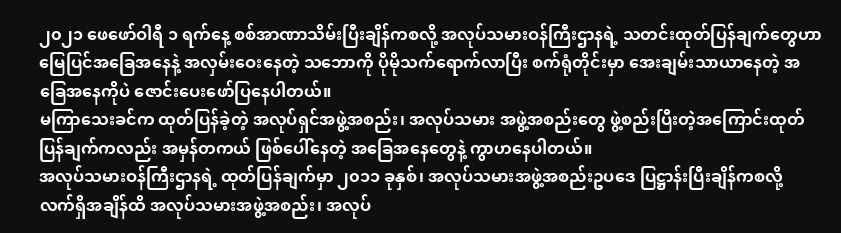၂၀၂၁ ဖေဖော်ဝါရီ ၁ ရက်နေ့ စစ်အာဏာသိမ်းပြီးချိန်ကစလို့ အလုပ်သမားဝန်ကြီးဌာနရဲ့ သတင်းထုတ်ပြန်ချက်တွေဟာ မြေပြင်အခြေအနေနဲ့ အလှမ်းဝေးနေတဲ့ သဘောကို ပိုမိုသက်ရောက်လာပြီး စက်ရုံတိုင်းမှာ အေးချမ်းသာယာနေတဲ့ အခြေအနေကိုပဲ ဇောင်းပေးဖော်ပြနေပါတယ်။
မကြာသေးခင်က ထုတ်ပြန်ခဲ့တဲ့ အလုပ်ရှင်အဖွဲ့အစည်း၊ အလုပ်သမား အဖွဲ့အစည်းတွေ ဖွဲ့စည်းပြီးတဲ့အကြောင်းထုတ်ပြန်ချက်ကလည်း အမှန်တကယ် ဖြစ်ပေါ်နေတဲ့ အခြေအနေတွေနဲ့ ကွာဟနေပါတယ်။
အလုပ်သမားဝန်ကြီးဌာနရဲ့ ထုတ်ပြန်ချက်မှာ ၂၀၁၁ ခုနှစ်၊ အလုပ်သမားအဖွဲ့အစည်းဥပဒေ ပြဋ္ဌာန်းပြီးချိန်ကစလို့ လက်ရှိအချိန်ထိ အလုပ်သမားအဖွဲ့အစည်း၊ အလုပ်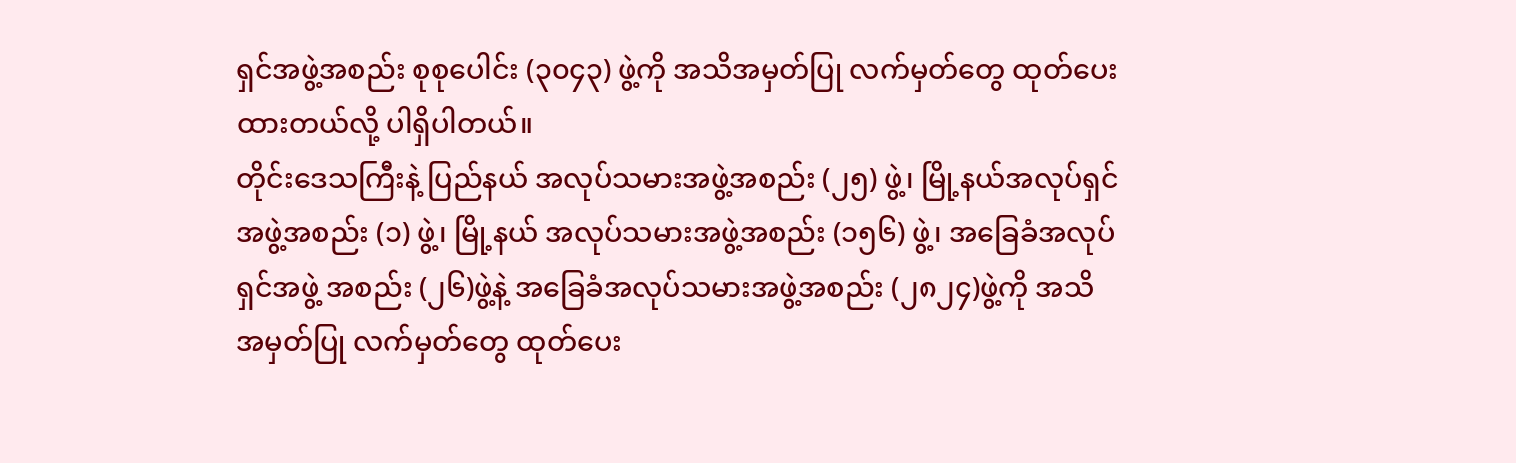ရှင်အဖွဲ့အစည်း စုစုပေါင်း (၃၀၄၃) ဖွဲ့ကို အသိအမှတ်ပြု လက်မှတ်တွေ ထုတ်ပေးထားတယ်လို့ ပါရှိပါတယ်။
တိုင်းဒေသကြီးနဲ့ ပြည်နယ် အလုပ်သမားအဖွဲ့အစည်း (၂၅) ဖွဲ့၊ မြို့နယ်အလုပ်ရှင် အဖွဲ့အစည်း (၁) ဖွဲ့၊ မြို့နယ် အလုပ်သမားအဖွဲ့အစည်း (၁၅၆) ဖွဲ့၊ အခြေခံအလုပ်ရှင်အဖွဲ့ အစည်း (၂၆)ဖွဲ့နဲ့ အခြေခံအလုပ်သမားအဖွဲ့အစည်း (၂၈၂၄)ဖွဲ့ကို အသိအမှတ်ပြု လက်မှတ်တွေ ထုတ်ပေး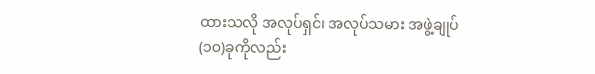ထားသလို အလုပ်ရှင်၊ အလုပ်သမား အဖွဲ့ချုပ် (၁၀)ခုကိုလည်း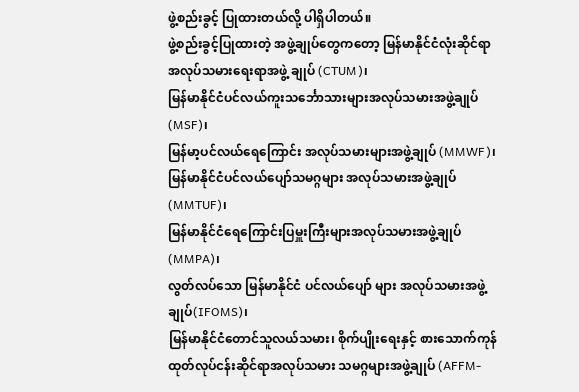ဖွဲ့စည်းခွင့် ပြုထားတယ်လို့ ပါရှိပါတယ်။
ဖွဲ့စည်းခွင့်ပြုထားတဲ့ အဖွဲ့ချုပ်တွေကတော့ မြန်မာနိုင်ငံလုံးဆိုင်ရာ အလုပ်သမားရေးရာအဖွဲ့ ချုပ် (CTUM)၊
မြန်မာနိုင်ငံပင်လယ်ကူးသင်္ဘောသားများအလုပ်သမားအဖွဲ့ချုပ်(MSF)၊
မြန်မာ့ပင်လယ်ရေကြောင်း အလုပ်သမားများအဖွဲ့ချုပ် (MMWF)၊
မြန်မာနိုင်ငံပင်လယ်ပျော်သမဂ္ဂများ အလုပ်သမားအဖွဲ့ချုပ် (MMTUF)၊
မြန်မာနိုင်ငံရေကြောင်းပြမှူးကြီးများအလုပ်သမားအဖွဲ့ချုပ်(MMPA)၊
လွတ်လပ်သော မြန်မာနိုင်ငံ ပင်လယ်ပျော် များ အလုပ်သမားအဖွဲ့ချုပ်(IFOMS)၊
မြန်မာနိုင်ငံတောင်သူလယ်သမား၊ စိုက်ပျိုးရေးနှင့် စားသောက်ကုန် ထုတ်လုပ်ငန်းဆိုင်ရာအလုပ်သမား သမဂ္ဂများအဖွဲ့ချုပ် (AFFM-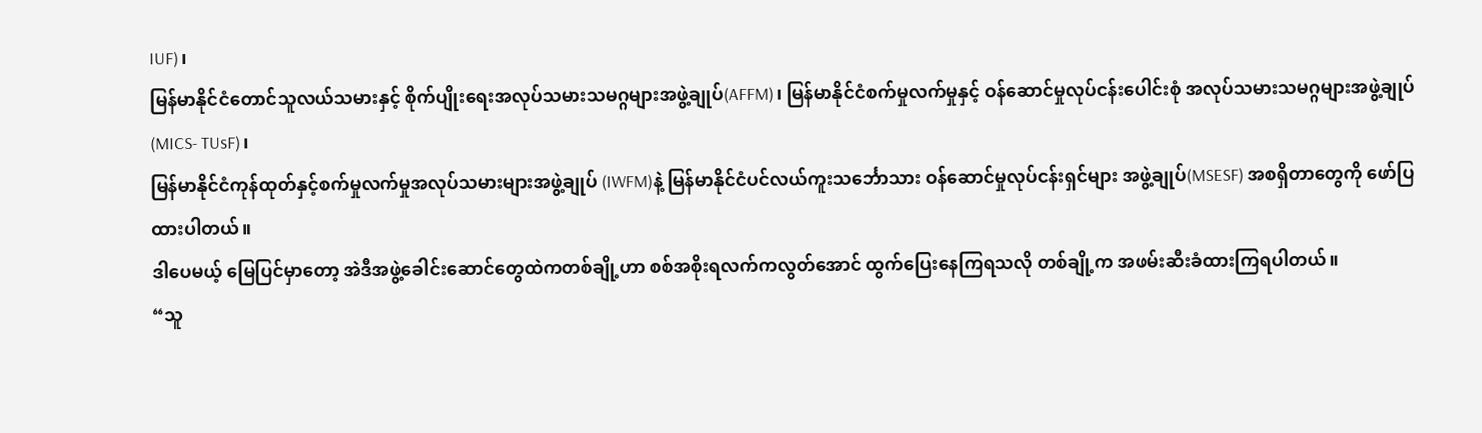IUF)၊
မြန်မာနိုင်ငံတောင်သူလယ်သမားနှင့် စိုက်ပျိုးရေးအလုပ်သမားသမဂ္ဂများအဖွဲ့ချုပ်(AFFM)၊ မြန်မာနိုင်ငံစက်မှုလက်မှုနှင့် ဝန်ဆောင်မှုလုပ်ငန်းပေါင်းစုံ အလုပ်သမားသမဂ္ဂများအဖွဲ့ချုပ် (MICS- TUsF)၊
မြန်မာနိုင်ငံကုန်ထုတ်နှင့်စက်မှုလက်မှုအလုပ်သမားများအဖွဲ့ချုပ် (IWFM)နဲ့ မြန်မာနိုင်ငံပင်လယ်ကူးသင်္ဘောသား ဝန်ဆောင်မှုလုပ်ငန်းရှင်များ အဖွဲ့ချုပ်(MSESF) အစရှိတာတွေကို ဖော်ပြထားပါတယ်။
ဒါပေမယ့် မြေပြင်မှာတော့ အဲဒီအဖွဲ့ခေါင်းဆောင်တွေထဲကတစ်ချို့ဟာ စစ်အစိုးရလက်ကလွတ်အောင် ထွက်ပြေးနေကြရသလို တစ်ချို့က အဖမ်းဆီးခံထားကြရပါတယ်။
“သူ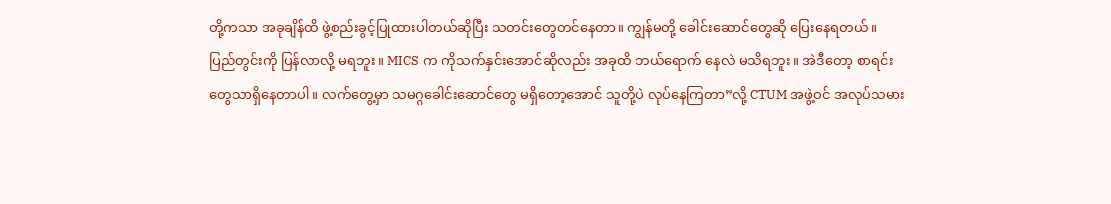တို့ကသာ အခုချိန်ထိ ဖွဲ့စည်းခွင့်ပြုထားပါတယ်ဆိုပြီး သတင်းတွေတင်နေတာ။ ကျွန်မတို့ ခေါင်းဆောင်တွေဆို ပြေးနေရတယ်။ ပြည်တွင်းကို ပြန်လာလို့ မရဘူး။ MICS က ကိုသက်နှင်းအောင်ဆိုလည်း အခုထိ ဘယ်ရောက် နေလဲ မသိရဘူး။ အဲဒီတော့ စာရင်းတွေသာရှိနေတာပါ။ လက်တွေ့မှာ သမဂ္ဂခေါင်းဆောင်တွေ မရှိတော့အောင် သူတို့ပဲ လုပ်နေကြတာ”လို့ CTUM အဖွဲ့ဝင် အလုပ်သမား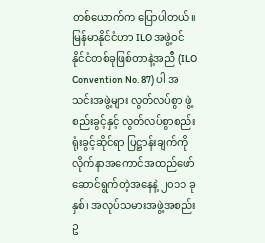တစ်ယောက်က ပြောပါတယ်။
မြန်မာနိုင်ငံဟာ ILO အဖွဲ့ဝင် နိုင်ငံတစ်ခုဖြစ်တာနဲ့အညီ (ILO Convention No. 87) ပါ အသင်းအဖွဲ့များ လွတ်လပ်စွာ ဖွဲ့စည်းခွင့်နှင့် လွတ်လပ်စွာစည်းရုံးခွင့်ဆိုင်ရာ ပြဋ္ဌာန်းချက်ကို လိုက်နာအကောင်အထည်ဖော် ဆောင်ရွက်တဲ့အနေနဲ့ ၂၀၁၁ ခုနှစ်၊ အလုပ်သမားအဖွဲ့အစည်းဥ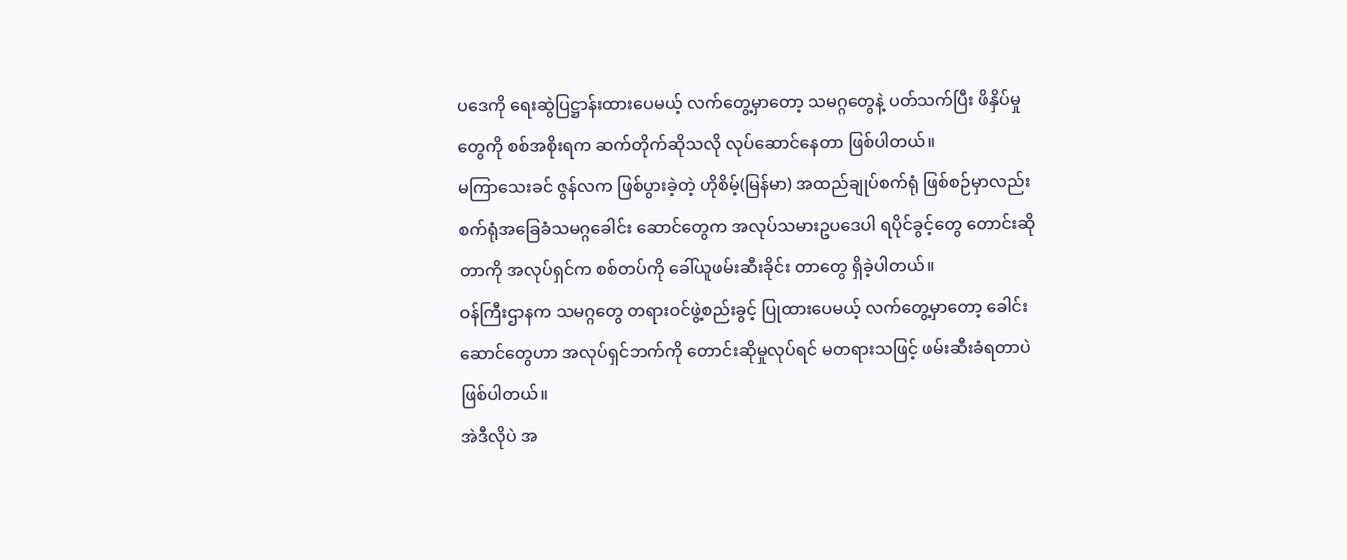ပဒေကို ရေးဆွဲပြဋ္ဌာန်းထားပေမယ့် လက်တွေ့မှာတော့ သမဂ္ဂတွေနဲ့ ပတ်သက်ပြီး ဖိနှိပ်မှုတွေကို စစ်အစိုးရက ဆက်တိုက်ဆိုသလို လုပ်ဆောင်နေတာ ဖြစ်ပါတယ်။
မကြာသေးခင် ဇွန်လက ဖြစ်ပွားခဲ့တဲ့ ဟိုစိမ့်(မြန်မာ) အထည်ချုပ်စက်ရုံ ဖြစ်စဉ်မှာလည်း စက်ရုံအခြေခံသမဂ္ဂခေါင်း ဆောင်တွေက အလုပ်သမားဥပဒေပါ ရပိုင်ခွင့်တွေ တောင်းဆိုတာကို အလုပ်ရှင်က စစ်တပ်ကို ခေါ်ယူဖမ်းဆီးခိုင်း တာတွေ ရှိခဲ့ပါတယ်။
ဝန်ကြီးဌာနက သမဂ္ဂတွေ တရားဝင်ဖွဲ့စည်းခွင့် ပြုထားပေမယ့် လက်တွေ့မှာတော့ ခေါင်းဆောင်တွေဟာ အလုပ်ရှင်ဘက်ကို တောင်းဆိုမှုလုပ်ရင် မတရားသဖြင့် ဖမ်းဆီးခံရတာပဲဖြစ်ပါတယ်။
အဲဒီလိုပဲ အ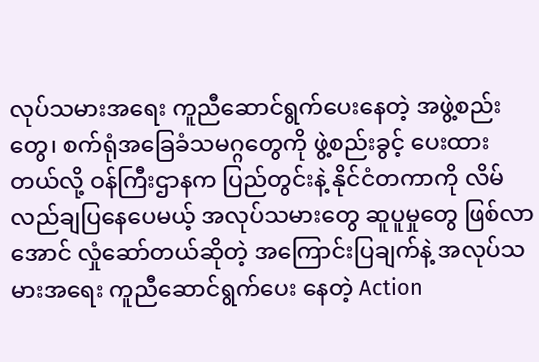လုပ်သမားအရေး ကူညီဆောင်ရွက်ပေးနေတဲ့ အဖွဲ့စည်းတွေ၊ စက်ရုံအခြေခံသမဂ္ဂတွေကို ဖွဲ့စည်းခွင့် ပေးထားတယ်လို့ ဝန်ကြီးဌာနက ပြည်တွင်းနဲ့ နိုင်ငံတကာကို လိမ်လည်ချပြနေပေမယ့် အလုပ်သမားတွေ ဆူပူမှုတွေ ဖြစ်လာအောင် လှုံဆော်တယ်ဆိုတဲ့ အကြောင်းပြချက်နဲ့ အလုပ်သမားအရေး ကူညီဆောင်ရွက်ပေး နေတဲ့ Action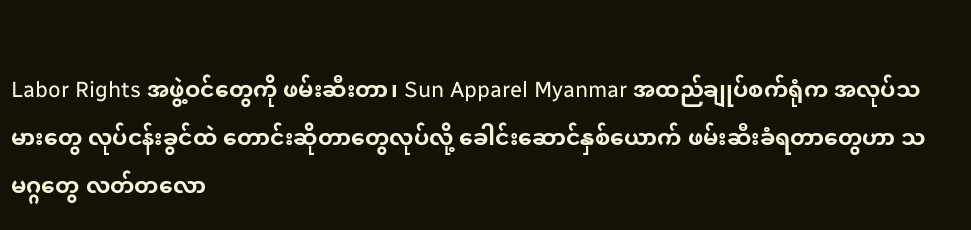Labor Rights အဖွဲ့ဝင်တွေကို ဖမ်းဆီးတာ၊ Sun Apparel Myanmar အထည်ချုပ်စက်ရုံက အလုပ်သမားတွေ လုပ်ငန်းခွင်ထဲ တောင်းဆိုတာတွေလုပ်လို့ ခေါင်းဆောင်နှစ်ယောက် ဖမ်းဆီးခံရတာတွေဟာ သမဂ္ဂတွေ လတ်တလော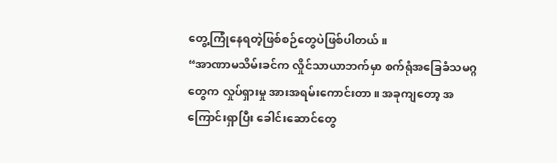တွေ့ကြုံနေရတဲ့ဖြစ်စဉ်တွေပဲဖြစ်ပါတယ်။
“အာဏာမသိမ်းခင်က လှိုင်သာယာဘက်မှာ စက်ရုံအခြေခံသမဂ္ဂတွေက လှုပ်ရှားမှု အားအရမ်းကောင်းတာ။ အခုကျတော့ အကြောင်းရှာပြီး ခေါင်းဆောင်တွေ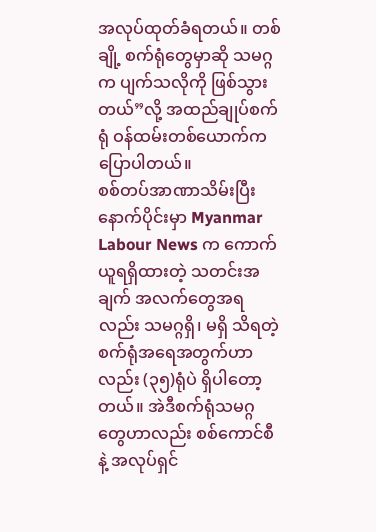အလုပ်ထုတ်ခံရတယ်။ တစ်ချို့ စက်ရုံတွေမှာဆို သမဂ္ဂက ပျက်သလိုကို ဖြစ်သွားတယ်”လို့ အထည်ချုပ်စက်ရုံ ဝန်ထမ်းတစ်ယောက်က ပြောပါတယ်။
စစ်တပ်အာဏာသိမ်းပြီးနောက်ပိုင်းမှာ Myanmar Labour News က ကောက်ယူရရှိထားတဲ့ သတင်းအချက် အလက်တွေအရလည်း သမဂ္ဂရှိ၊ မရှိ သိရတဲ့ စက်ရုံအရေအတွက်ဟာလည်း (၃၅)ရုံပဲ ရှိပါတော့တယ်။ အဲဒီစက်ရုံသမဂ္ဂတွေဟာလည်း စစ်ကောင်စီနဲ့ အလုပ်ရှင်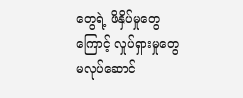တွေရဲ့ ဖိနှိပ်မှုတွေကြောင့် လှုပ်ရှားမှုတွေ မလုပ်ဆောင်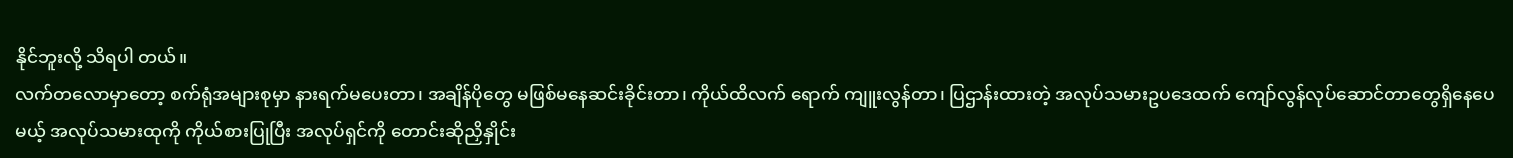နိုင်ဘူးလို့ သိရပါ တယ်။
လက်တလောမှာတော့ စက်ရုံအများစုမှာ နားရက်မပေးတာ၊ အချိန်ပိုတွေ မဖြစ်မနေဆင်းခိုင်းတာ၊ ကိုယ်ထိလက် ရောက် ကျူးလွန်တာ၊ ပြဌာန်းထားတဲ့ အလုပ်သမားဥပဒေထက် ကျော်လွန်လုပ်ဆောင်တာတွေရှိနေပေမယ့် အလုပ်သမားထုကို ကိုယ်စားပြုပြီး အလုပ်ရှင်ကို တောင်းဆိုညှိနှိုင်း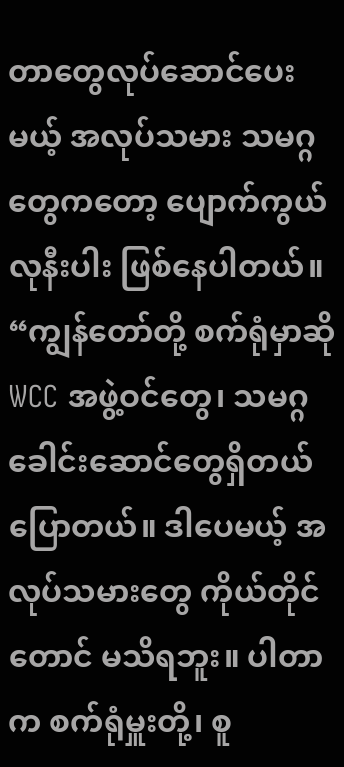တာတွေလုပ်ဆောင်ပေးမယ့် အလုပ်သမား သမဂ္ဂတွေကတော့ ပျောက်ကွယ်လုနီးပါး ဖြစ်နေပါတယ်။
“ကျွန်တော်တို့ စက်ရုံမှာဆို WCC အဖွဲ့ဝင်တွေ၊ သမဂ္ဂခေါင်းဆောင်တွေရှိတယ်ပြောတယ်။ ဒါပေမယ့် အလုပ်သမားတွေ ကိုယ်တိုင်တောင် မသိရဘူး။ ပါတာက စက်ရုံမှူးတို့၊ စူ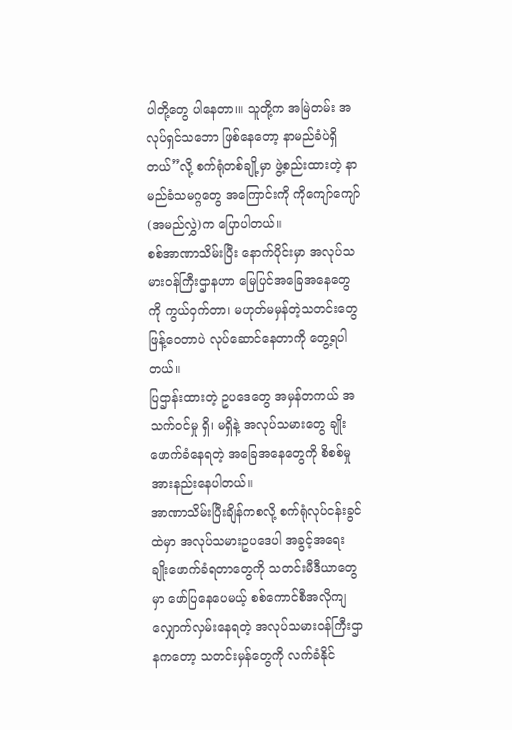ပါတို့တွေ ပါနေတာ၊။ သူတို့က အမြဲတမ်း အလုပ်ရှင်သဘော ဖြစ်နေတော့ နာမည်ခံပဲရှိတယ်”လို့ စက်ရုံတစ်ချို့မှာ ဖွဲ့စည်းထားတဲ့ နာမည်ခံသမဂ္ဂတွေ အကြောင်းကို ကိုကျော်ကျော် (အမည်လွှဲ)က ပြောပါတယ်။
စစ်အာဏာသိမ်းပြီး နောက်ပိုင်းမှာ အလုပ်သမားဝန်ကြီးဌာနဟာ မြေပြင်အခြေအနေတွေကို ကွယ်ဝှက်တာ၊ မဟုတ်မမှန်တဲ့သတင်းတွေ ဖြန့်ဝေတာပဲ လုပ်ဆောင်နေတာကို တွေ့ရပါတယ်။
ပြဌာန်းထားတဲ့ ဥပဒေတွေ အမှန်တကယ် အသက်ဝင်မှု ရှိ၊ မရှိနဲ့ အလုပ်သမားတွေ ချိုးဖောက်ခံနေရတဲ့ အခြေအနေတွေကို စိစစ်မှု အားနည်းနေပါတယ်။
အာဏာသိမ်းပြီးချိန်ကစလို့ စက်ရုံလုပ်ငန်းခွင်ထဲမှာ အလုပ်သမားဥပဒေပါ အခွင့်အရေး ချိုးဖောက်ခံရတာတွေကို သတင်းမီဒီယာတွေမှာ ဖော်ပြနေပေမယ့် စစ်ကောင်စီအလိုကျ လျှောက်လှမ်းနေရတဲ့ အလုပ်သမားဝန်ကြီးဌာနကတော့ သတင်းမှန်တွေကို လက်ခံနိုင်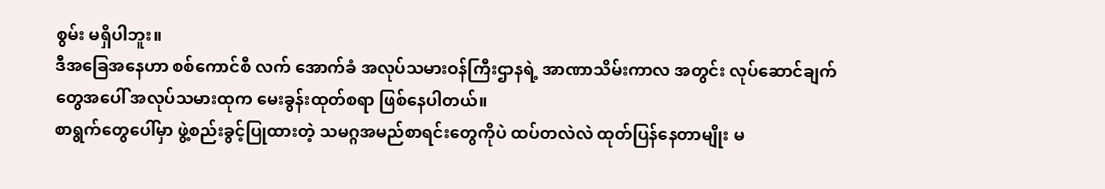စွမ်း မရှိပါဘူး။
ဒီအခြေအနေဟာ စစ်ကောင်စီ လက် အောက်ခံ အလုပ်သမားဝန်ကြီးဌာနရဲ့ အာဏာသိမ်းကာလ အတွင်း လုပ်ဆောင်ချက်တွေအပေါ် အလုပ်သမားထုက မေးခွန်းထုတ်စရာ ဖြစ်နေပါတယ်။
စာရွက်တွေပေါ်မှာ ဖွဲ့စည်းခွင့်ပြုထားတဲ့ သမဂ္ဂအမည်စာရင်းတွေကိုပဲ ထပ်တလဲလဲ ထုတ်ပြန်နေတာမျိုး မ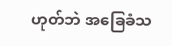ဟုတ်ဘဲ အခြေခံသ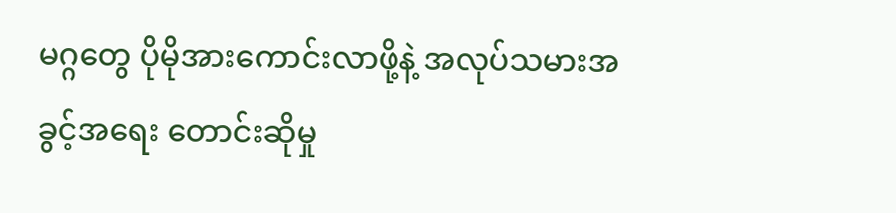မဂ္ဂတွေ ပိုမိုအားကောင်းလာဖို့နဲ့ အလုပ်သမားအခွင့်အရေး တောင်းဆိုမှု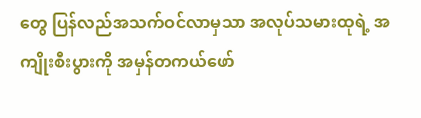တွေ ပြန်လည်အသက်ဝင်လာမှသာ အလုပ်သမားထုရဲ့ အကျိုးစီးပွားကို အမှန်တကယ်ဖော်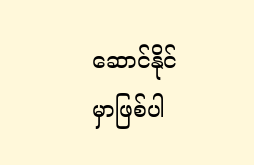ဆောင်နိုင်မှာဖြစ်ပါ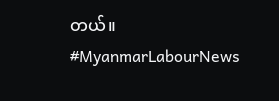တယ်။
#MyanmarLabourNews